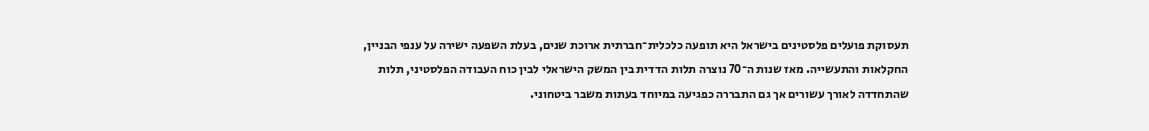תעסוקת פועלים פלסטינים בישראל היא תופעה כלכלית־חברתית ארוכת שנים, בעלת השפעה ישירה על ענפי הבניין, החקלאות והתעשייה. מאז שנות ה־70 נוצרה תלות הדדית בין המשק הישראלי לבין כוח העבודה הפלסטיני, תלות שהתחדדה לאורך עשורים אך גם התבררה כפגיעה במיוחד בעתות משבר ביטחוני.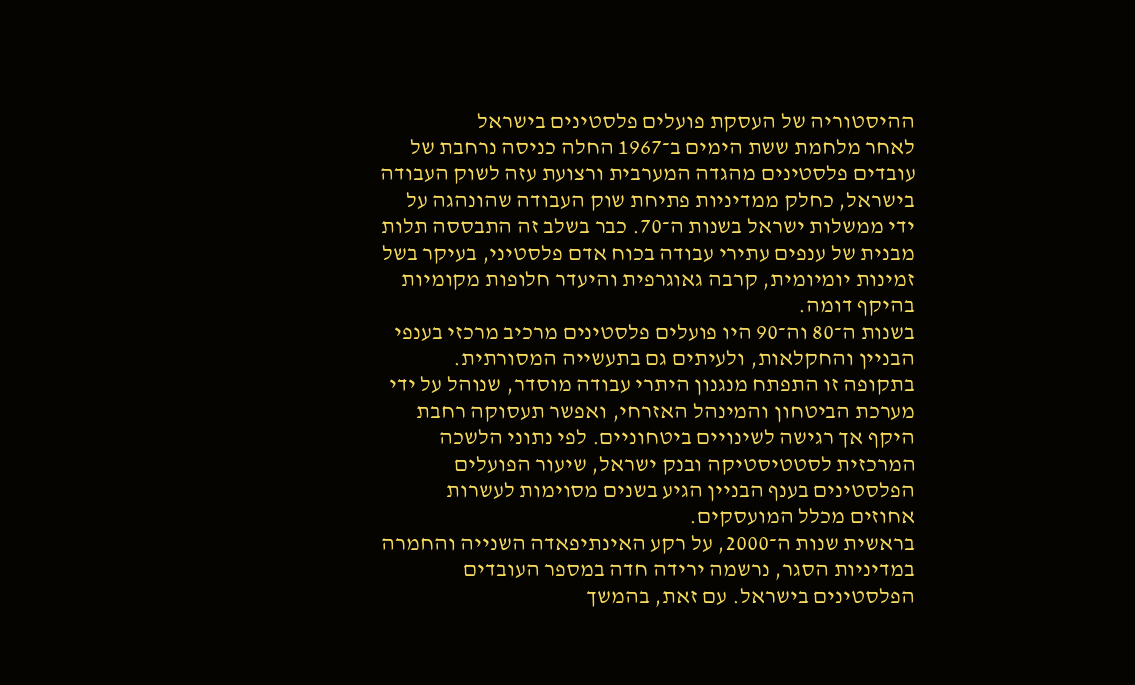ההיסטוריה של העסקת פועלים פלסטינים בישראל
לאחר מלחמת ששת הימים ב־1967 החלה כניסה נרחבת של עובדים פלסטינים מהגדה המערבית ורצועת עזה לשוק העבודה בישראל, כחלק ממדיניות פתיחת שוק העבודה שהונהגה על ידי ממשלות ישראל בשנות ה־70. כבר בשלב זה התבססה תלות מבנית של ענפים עתירי עבודה בכוח אדם פלסטיני, בעיקר בשל זמינות יומיומית, קרבה גאוגרפית והיעדר חלופות מקומיות בהיקף דומה.
בשנות ה־80 וה־90 היו פועלים פלסטינים מרכיב מרכזי בענפי הבניין והחקלאות, ולעיתים גם בתעשייה המסורתית. בתקופה זו התפתח מנגנון היתרי עבודה מוסדר, שנוהל על ידי מערכת הביטחון והמינהל האזרחי, ואפשר תעסוקה רחבת היקף אך רגישה לשינויים ביטחוניים. לפי נתוני הלשכה המרכזית לסטטיסטיקה ובנק ישראל, שיעור הפועלים הפלסטינים בענף הבניין הגיע בשנים מסוימות לעשרות אחוזים מכלל המועסקים.
בראשית שנות ה־2000, על רקע האינתיפאדה השנייה והחמרה במדיניות הסגר, נרשמה ירידה חדה במספר העובדים הפלסטינים בישראל. עם זאת, בהמשך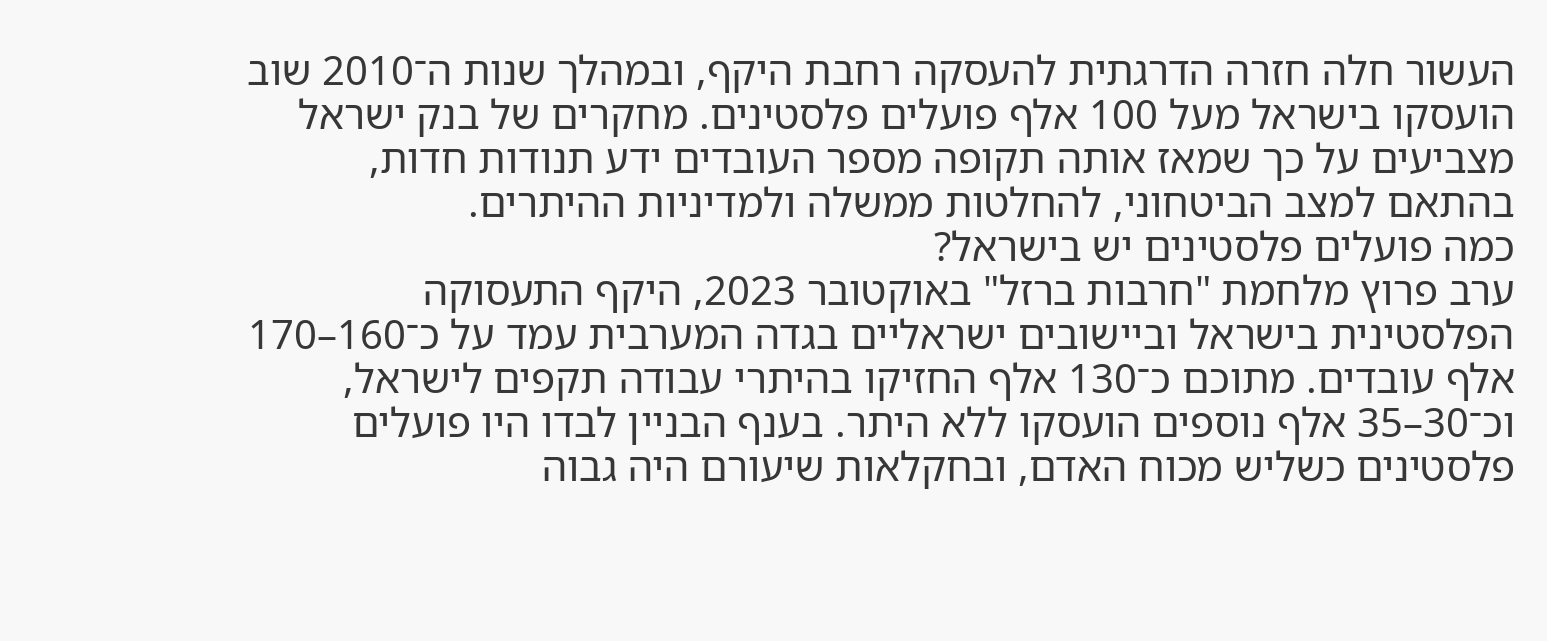העשור חלה חזרה הדרגתית להעסקה רחבת היקף, ובמהלך שנות ה־2010 שוב הועסקו בישראל מעל 100 אלף פועלים פלסטינים. מחקרים של בנק ישראל מצביעים על כך שמאז אותה תקופה מספר העובדים ידע תנודות חדות, בהתאם למצב הביטחוני, להחלטות ממשלה ולמדיניות ההיתרים.
כמה פועלים פלסטינים יש בישראל?
ערב פרוץ מלחמת "חרבות ברזל" באוקטובר 2023, היקף התעסוקה הפלסטינית בישראל וביישובים ישראליים בגדה המערבית עמד על כ־160–170 אלף עובדים. מתוכם כ־130 אלף החזיקו בהיתרי עבודה תקפים לישראל, וכ־30–35 אלף נוספים הועסקו ללא היתר. בענף הבניין לבדו היו פועלים פלסטינים כשליש מכוח האדם, ובחקלאות שיעורם היה גבוה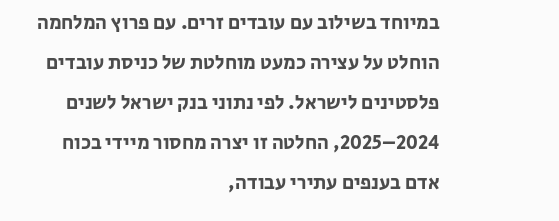במיוחד בשילוב עם עובדים זרים. עם פרוץ המלחמה הוחלט על עצירה כמעט מוחלטת של כניסת עובדים פלסטינים לישראל. לפי נתוני בנק ישראל לשנים 2024–2025, החלטה זו יצרה מחסור מיידי בכוח אדם בענפים עתירי עבודה,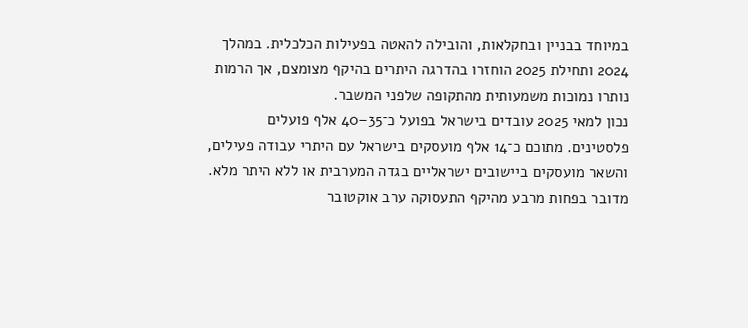במיוחד בבניין ובחקלאות, והובילה להאטה בפעילות הכלכלית. במהלך 2024 ותחילת 2025 הוחזרו בהדרגה היתרים בהיקף מצומצם, אך הרמות נותרו נמוכות משמעותית מהתקופה שלפני המשבר.
נכון למאי 2025 עובדים בישראל בפועל כ־35–40 אלף פועלים פלסטינים. מתוכם כ־14 אלף מועסקים בישראל עם היתרי עבודה פעילים, והשאר מועסקים ביישובים ישראליים בגדה המערבית או ללא היתר מלא. מדובר בפחות מרבע מהיקף התעסוקה ערב אוקטובר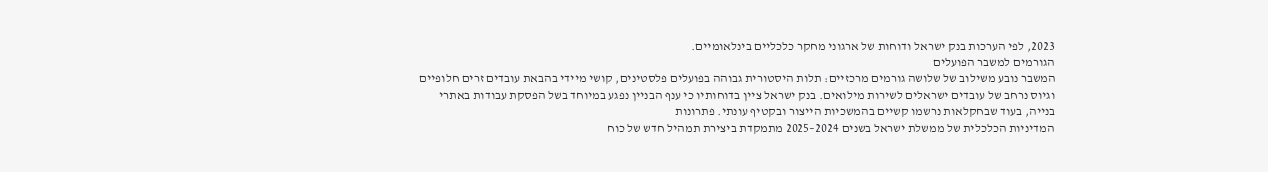2023, לפי הערכות בנק ישראל ודוחות של ארגוני מחקר כלכליים בינלאומיים.
הגורמים למשבר הפועלים
המשבר נובע משילוב של שלושה גורמים מרכזיים: תלות היסטורית גבוהה בפועלים פלסטינים, קושי מיידי בהבאת עובדים זרים חלופיים וגיוס נרחב של עובדים ישראלים לשירות מילואים. בנק ישראל ציין בדוחותיו כי ענף הבניין נפגע במיוחד בשל הפסקת עבודות באתרי בנייה, בעוד שבחקלאות נרשמו קשיים בהמשכיות הייצור ובקטיף עונתי. פתרונות
המדיניות הכלכלית של ממשלת ישראל בשנים 2024–2025 מתמקדת ביצירת תמהיל חדש של כוח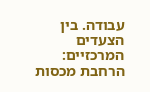עבודה. בין הצעדים המרכזיים: הרחבת מכסות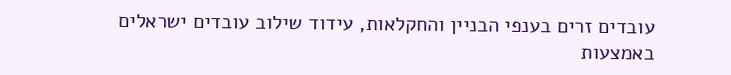עובדים זרים בענפי הבניין והחקלאות, עידוד שילוב עובדים ישראלים באמצעות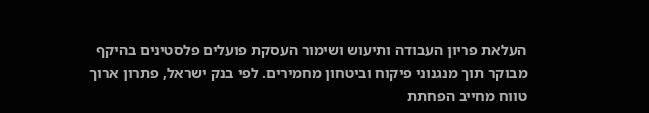העלאת פריון העבודה ותיעוש ושימור העסקת פועלים פלסטינים בהיקף מבוקר תוך מנגנוני פיקוח וביטחון מחמירים. לפי בנק ישראל, פתרון ארוך טווח מחייב הפחתת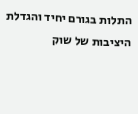התלות בגורם יחיד והגדלת היציבות של שוק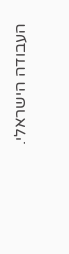העבודה הישראלי.